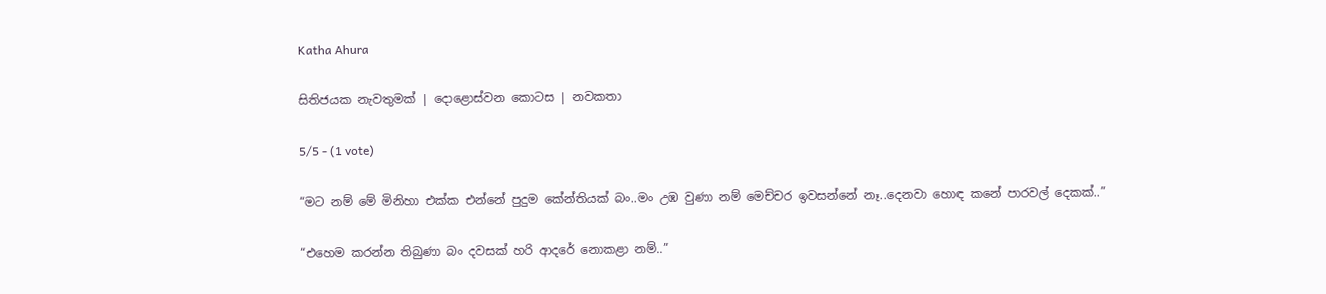Katha Ahura

සිතිජයක නැවතුමක් | දොළොස්වන කොටස | නවකතා

5/5 - (1 vote)

“මට නම් මේ මිනිහා එක්ක එන්නේ පුදුම කේන්තියක් බං..මං උඹ වුණා නම් මෙච්චර ඉවසන්නේ නෑ..දෙනවා හොඳ කනේ පාරවල් දෙකක්..”

“එහෙම කරන්න තිබුණා බං දවසක් හරි ආදරේ නොකළා නම්..”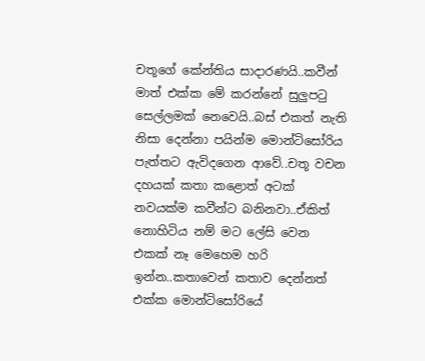චතූගේ කේන්තිය සාදාරණයි..කවීන් මාත් එක්ක මේ කරන්නේ සුලුපටු සෙල්ලමක් නෙවෙයි..බස් එකත් නැති නිසා දෙන්නා පයින්ම මොන්ටිසෝරිය පැත්තට ඇවිදගෙන ආවේ..චතූ වචන දහයක් කතා කළොත් අටක් නවයක්ම කවීන්ට බනිනවා..ඒකිත් නොහිටිය නම් මට ලේසි වෙන එකක් නෑ මෙහෙම හරි ඉන්න..කතාවෙන් කතාව දෙන්නත් එක්ක මොන්ටිසෝරියේ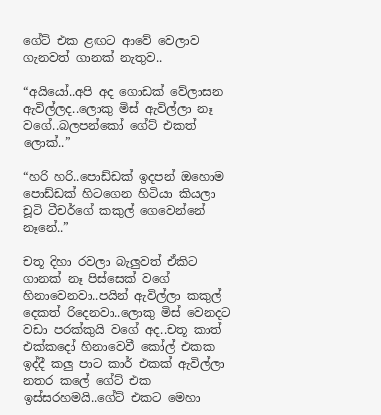ගේට් එක ළඟට ආවේ වෙලාව ගැනවත් ගානක් නැතුව..

“අයියෝ..අපි අද ගොඩක් වේලාසන ඇවිල්ලද..ලොකු මිස් ඇවිල්ලා නෑ වගේ..බලපන්කෝ ගේට් එකත් ලොක්..”

“හරි හරි..පොඩ්ඩක් ඉදපන් ඔහොම පොඩ්ඩක් හිටගෙන හිටියා කියලා චූටි ටීචර්ගේ කකුල් ගෙවෙන්නේ නෑනේ..”

චතූ දිහා රවලා බැලුවත් ඒකිට ගානක් නෑ පිස්සෙක් වගේ හිනාවෙනවා..පයින් ඇවිල්ලා කකුල් දෙකත් රිදෙනවා..ලොකු මිස් වෙනදට වඩා පරක්කුයි වගේ අද..චතූ කාත් එක්කදෝ හිනාවෙවී කෝල් එකක ඉද්දී කලු පාට කාර් එකක් ඇවිල්ලා නතර කලේ ගේට් එක ඉස්සරහමයි..ගේට් එකට මෙහා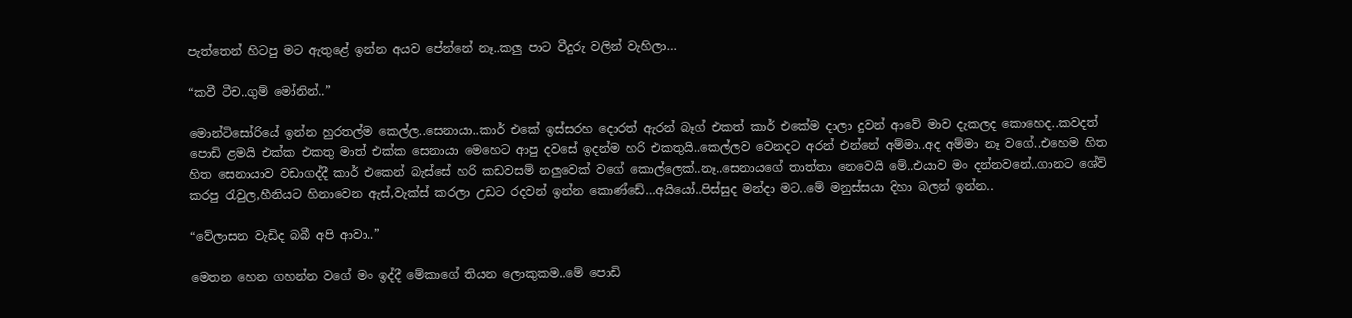පැත්තෙන් හිටපු මට ඇතුළේ ඉන්න අයව පේන්නේ නෑ..කලු පාට වීදුරු වලින් වැහිලා…

“කවී ටීච..ගුම් මෝනින්..”

මොන්ටිසෝරියේ ඉන්න හුරතල්ම කෙල්ල..සෙනායා..කාර් එකේ ඉස්සරහ දොරත් ඇරන් බෑග් එකත් කාර් එකේම දාලා දුවන් ආවේ මාව දැකලද කොහෙද..කවදත් පොඩි ළමයි එක්ක එකතු මාත් එක්ක සෙනායා මෙහෙට ආපු දවසේ ඉදන්ම හරි එකතුයි..කෙල්ලව වෙනදට අරන් එන්නේ අම්මා..අද අම්මා නෑ වගේ..එහෙම හිත හිත සෙනායාව වඩාගද්දී කාර් එකෙන් බැස්සේ හරි කඩවසම් නලුවෙක් වගේ කොල්ලෙක්..නෑ..සෙනායගේ තාත්තා නෙවෙයි මේ..එයාව මං දන්නවනේ..ගානට ශේව් කරපු රැවුල,හීනියට හිනාවෙන ඇස්,වැක්ස් කරලා උඩට රදවන් ඉන්න කොණ්ඩේ…අයියෝ..පිස්සුද මන්දා මට..මේ මනුස්සයා දිහා බලන් ඉන්න..

“වේලාසන වැඩිද බබී අපි ආවා..”

මෙතන හෙන ගහන්න වගේ මං ඉද්දී මේකාගේ තියන ලොකුකම..මේ පොඩි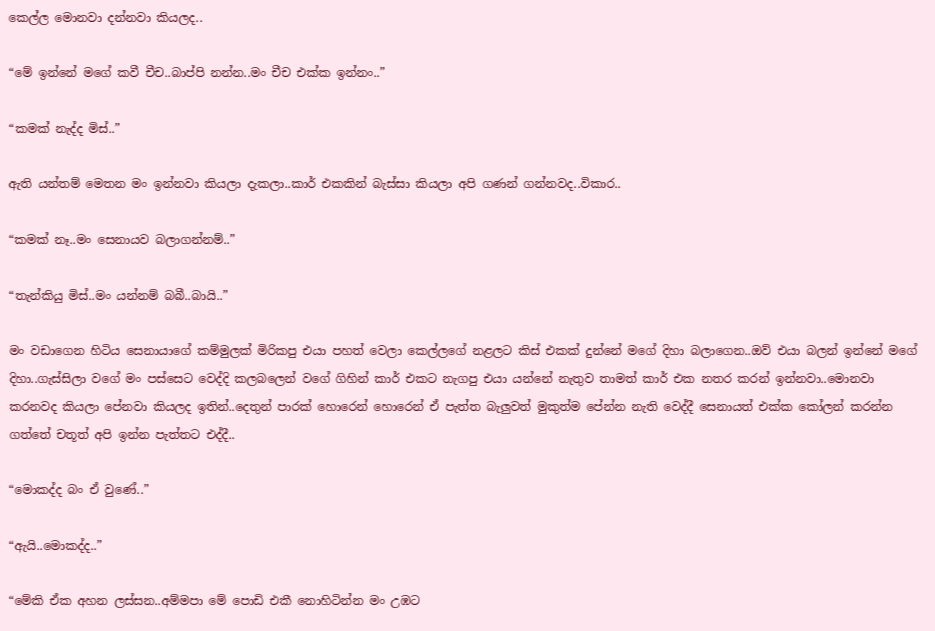කෙල්ල මොනවා දන්නවා කියලද..

“මේ ඉන්නේ මගේ කවී චීච..බාප්පි නන්න..මං චීච එක්ක ඉන්නං..”

“කමක් නැද්ද මිස්..”

ඇති යන්තම් මෙතන මං ඉන්නවා කියලා දැකලා..කාර් එකකින් බැස්සා කියලා අපි ගණන් ගන්නවද..විකාර..

“කමක් නෑ..මං සෙනායව බලාගන්නම්..”

“තැන්කියු මිස්..මං යන්නම් බබී..බායි..”

මං වඩාගෙන හිටිය සෙනායාගේ කම්මුලක් මිරිකපු එයා පහත් වෙලා කෙල්ලගේ නළලට කිස් එකක් දුන්නේ මගේ දිහා බලාගෙන..ඔව් එයා බලන් ඉන්නේ මගේ දිහා..ගැස්සිලා වගේ මං පස්සෙට වෙද්දි කලබලෙන් වගේ ගිහින් කාර් එකට නැගපු එයා යන්නේ නැතුව තාමත් කාර් එක නතර කරන් ඉන්නවා..මොනවා කරනවද කියලා පේනවා කියලද ඉතින්..දෙතුන් පාරක් හොරෙන් හොරෙන් ඒ පැත්ත බැලුවත් මුකුත්ම පේන්න නැති වෙද්දී සෙනායත් එක්ක කෝලන් කරන්න ගත්තේ චතූත් අපි ඉන්න පැත්තට එද්දී..

“මොකද්ද බං ඒ වුණේ..”

“ඇයි..මොකද්ද..”

“මේකි ඒක අහන ලස්සන..අම්මපා මේ පොඩි එකී නොහිටින්න මං උඹට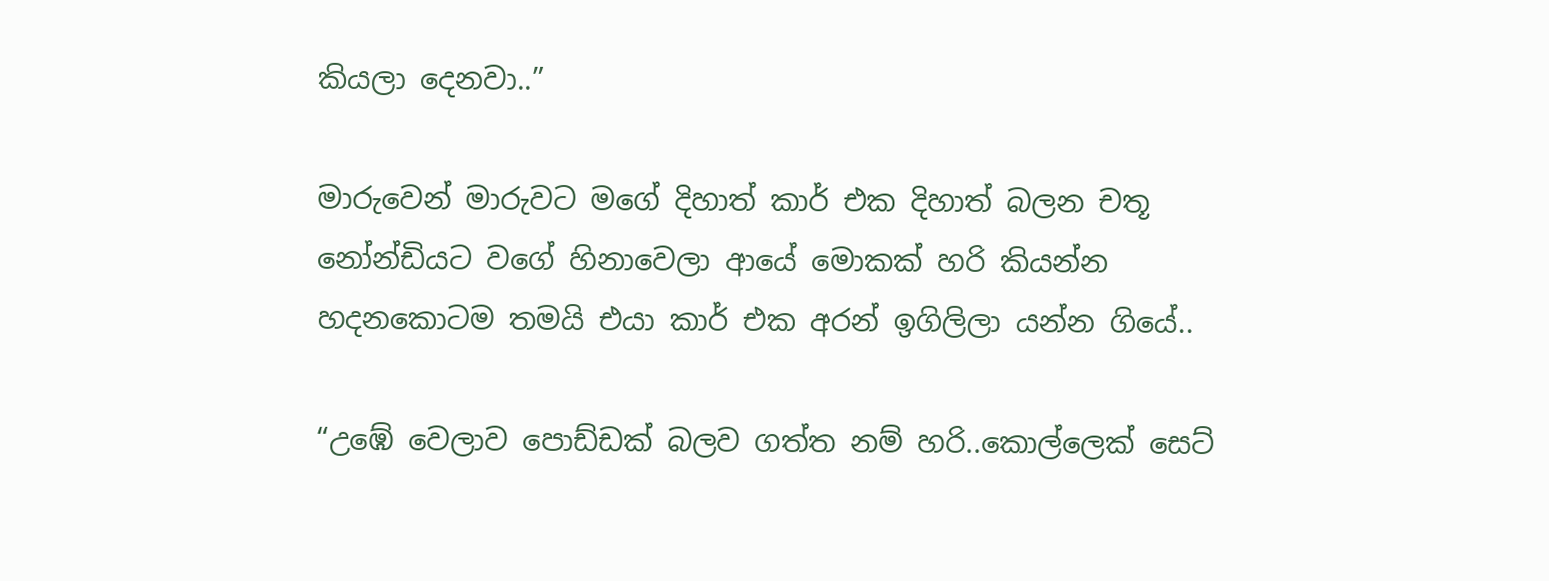කියලා දෙනවා..”

මාරුවෙන් මාරුවට මගේ දිහාත් කාර් එක දිහාත් බලන චතූ නෝන්ඩියට වගේ හිනාවෙලා ආයේ මොකක් හරි කියන්න හදනකොටම තමයි එයා කාර් එක අරන් ඉගිලිලා යන්න ගියේ..

“උඹේ වෙලාව පොඩ්ඩක් බලව ගත්ත නම් හරි..කොල්ලෙක් සෙට්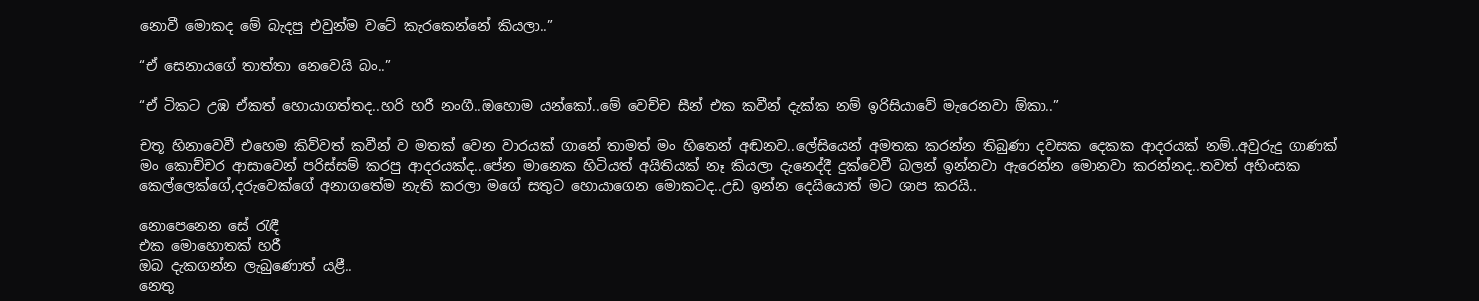නොවී මොකද මේ බැදපු එවුන්ම වටේ කැරකෙන්නේ කියලා..”

“ඒ සෙනායගේ තාත්තා නෙවෙයි බං..”

“ඒ ටිකට උඹ ඒකත් හොයාගත්තද..හරි හරී නංගී..ඔහොම යන්කෝ..මේ වෙච්ච සීන් එක කවීන් දැක්ක නම් ඉරිසියාවේ මැරෙනවා ඕකා..”

චතූ හිනාවෙවී එහෙම කිව්වත් කවීන් ව මතක් වෙන වාරයක් ගානේ තාමත් මං හිතෙන් අඬනව..ලේසියෙන් අමතක කරන්න තිබුණා දවසක දෙකක ආදරයක් නම්..අවුරුදු ගාණක් මං කොච්චර ආසාවෙන් පරිස්සම් කරපු ආදරයක්ද..පේන මානෙක හිටියත් අයිතියක් නෑ කියලා දැනෙද්දී දුක්වෙවී බලන් ඉන්නවා ඇරෙන්න මොනවා කරන්නද..තවත් අහිංසක කෙල්ලෙක්ගේ,දරුවෙක්ගේ අනාගතේම නැති කරලා මගේ සතුට හොයාගෙන මොකටද..උඩ ඉන්න දෙයියොත් මට ශාප කරයි..

නොපෙනෙන සේ රැඳී
එක මොහොතක් හරී
ඔබ දැකගන්න ලැබුණොත් යළී..
නෙතු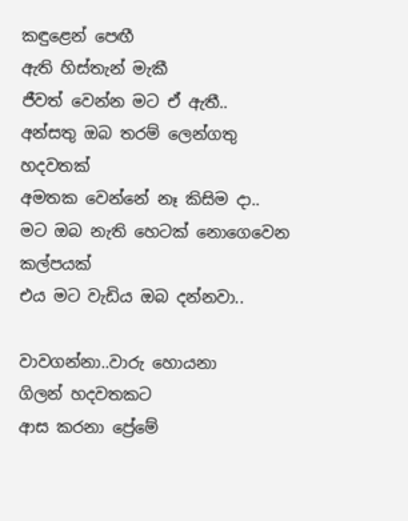කඳුළෙන් පෙඟී
ඇති හිස්තැන් මැකී
ජීවත් වෙන්න මට ඒ ඇතී..
අන්සතු ඔබ තරම් ලෙන්ගතු හදවතක්
අමතක වෙන්නේ නෑ කිසිම දා..
මට ඔබ නැති හෙටක් නොගෙවෙන කල්පයක්
එය මට වැඩිය ඔබ දන්නවා..

වාවගන්නා..වාරු හොයනා
ගිලන් හදවතකට
ආස කරනා ප්‍රේමේ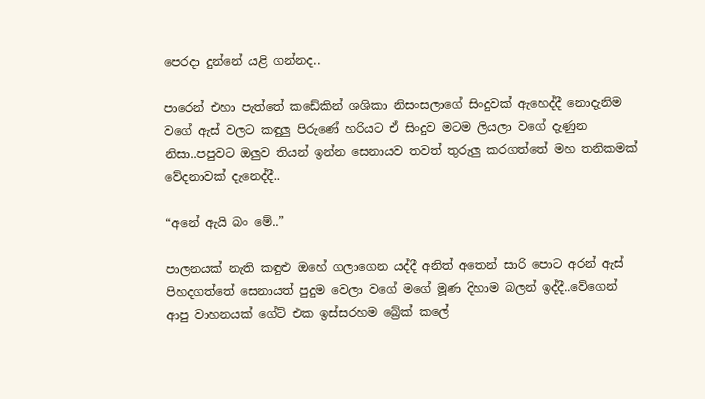පෙරදා දුන්නේ යළි ගන්නද..

පාරෙන් එහා පැත්තේ කඩේකින් ශශිකා නිසංසලාගේ සිංදුවක් ඇහෙද්දී නොදැනිම වගේ ඇස් වලට කඳුලු පිරුණේ හරියට ඒ සිංදුව මටම ලියලා වගේ දැණුන නිසා..පපුවට ඔලුව තියන් ඉන්න සෙනායව තවත් තුරුලු කරගත්තේ මහ තනිකමක් වේදනාවක් දැනෙද්දී..

“අනේ ඇයි බං මේ..”

පාලනයක් නැති කඳුළු ඔහේ ගලාගෙන යද්දී අනිත් අතෙන් සාරි පොට අරන් ඇස් පිහදගත්තේ සෙනායත් පුදුම වෙලා වගේ මගේ මූණ දිහාම බලන් ඉද්දී..වේගෙන් ආපු වාහනයක් ගේට් එක ඉස්සරහම බ්‍රේක් කලේ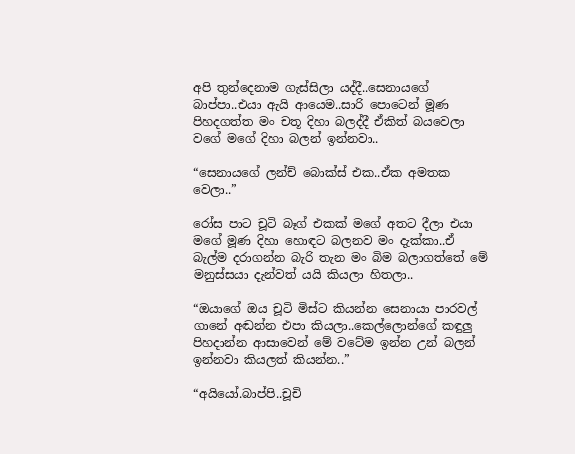අපි තුන්දෙනාම ගැස්සිලා යද්දී..සෙනායගේ බාප්පා..එයා ඇයි ආයෙම..සාරි පොටෙන් මූණ පිහදගත්ත මං චතූ දිහා බලද්දී ඒකිත් බයවෙලා වගේ මගේ දිහා බලන් ඉන්නවා..

“සෙනායගේ ලන්ච් බොක්ස් එක..ඒක අමතක වෙලා..”

රෝස පාට චූටි බෑග් එකක් මගේ අතට දීලා එයා මගේ මූණ දිහා හොඳට බලනව මං දැක්කා..ඒ බැල්ම දරාගන්න බැරි තැන මං බිම බලාගත්තේ මේ මනුස්සයා දැන්වත් යයි කියලා හිතලා..

“ඔයාගේ ඔය චූටි මිස්ට කියන්න සෙනායා පාරවල් ගානේ අඬන්න එපා කියලා..කෙල්ලොන්ගේ කඳුලු පිහදාන්න ආසාවෙන් මේ වටේම ඉන්න උන් බලන් ඉන්නවා කියලත් කියන්න..”

“අයියෝ.බාප්පි..චූචි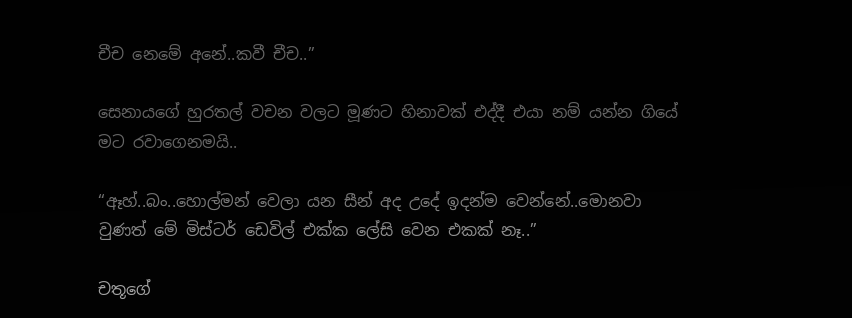චීච නෙමේ අනේ..කවී චීච..”

සෙනායගේ හුරතල් වචන වලට මූණට හිනාවක් එද්දී එයා නම් යන්න ගියේ මට රවාගෙනමයි..

“ඈහ්..බං..හොල්මන් වෙලා යන සීන් අද උදේ ඉදන්ම වෙන්නේ..මොනවා වුණත් මේ මිස්ටර් ඩෙවිල් එක්ක ලේසි වෙන එකක් නෑ..”

චතූගේ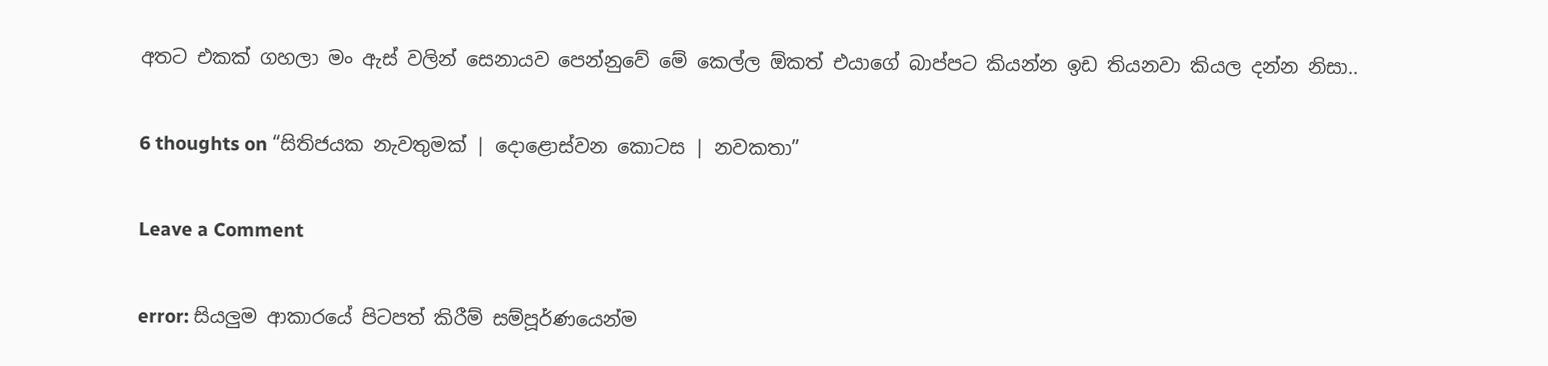අතට එකක් ගහලා මං ඇස් වලින් සෙනායව පෙන්නුවේ මේ කෙල්ල ඕකත් එයාගේ බාප්පට කියන්න ඉඩ තියනවා කියල දන්න නිසා..

6 thoughts on “සිතිජයක නැවතුමක් | දොළොස්වන කොටස | නවකතා”

Leave a Comment

error: සියලුම ආකාරයේ පිටපත් කිරීම් සම්පූර්ණයෙන්ම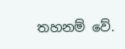තහනම් වේ.